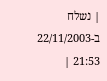| נשלח ב-22/11/2003 21:53 |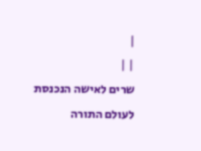|
| |
שרים לאישה הנכנסת לעולם התורה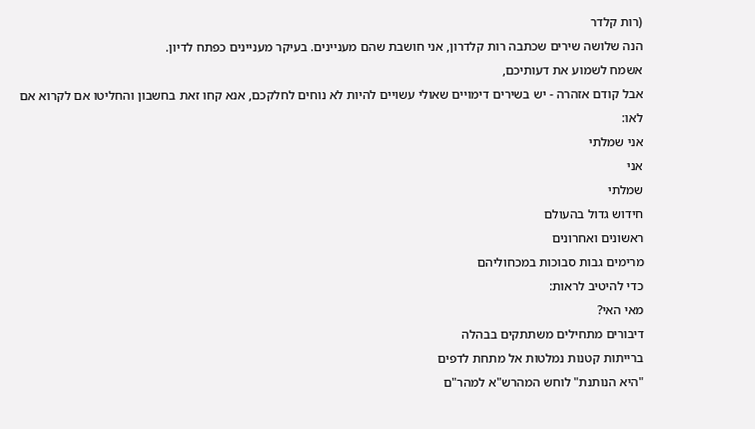(רות קלדר
הנה שלושה שירים שכתבה רות קלדרון, אני חושבת שהם מעניינים. בעיקר מעניינים כפתח לדיון.
אשמח לשמוע את דעותיכם,
אבל קודם אזהרה - יש בשירים דימויים שאולי עשויים להיות לא נוחים לחלקכם, אנא קחו זאת בחשבון והחליטו אם לקרוא אם לאו:
אני שמלתי
אני
שמלתי
חידוש גדול בהעולם
ראשונים ואחרונים
מרימים גבות סבוכות במכחוליהם
כדי להיטיב לראות:
מאי האי?
דיבורים מתחילים משתתקים בבהלה
ברייתות קטנות נמלטות אל מתחת לדפים
"היא הנותנת" לוחש המהרש"א למהר"ם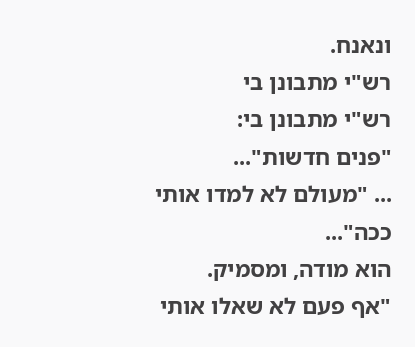ונאנח.
רש"י מתבונן בי
רש"י מתבונן בי:
"פנים חדשות"...
... "מעולם לא למדו אותי ככה"...
הוא מודה, ומסמיק.
"אף פעם לא שאלו אותי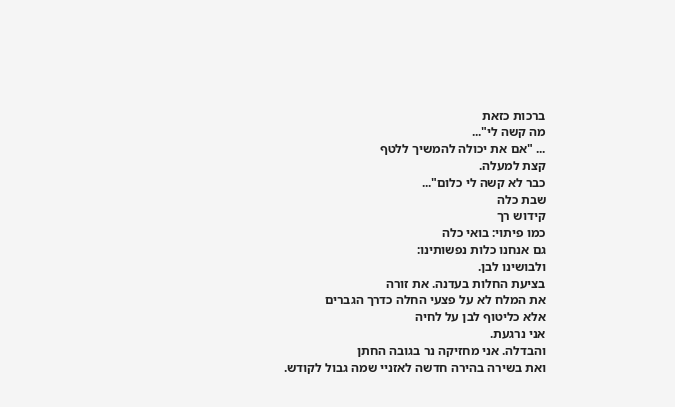ברכות כזאת
מה קשה לי"...
... "אם את יכולה להמשיך ללטף
קצת למעלה.
כבר לא קשה לי כלום"...
שבת כלה
קידוש רך
כמו פיתוי: בואי כלה
גם אנחנו כלות נפשותינו:
ולבושינו לבן.
בציעת החלות בעדנה. את זורה
את המלח לא על פצעי החלה כדרך הגברים
אלא כליטוף לבן על לחיה
אני נרגעת.
והבדלה. אני מחזיקה נר בגובה החתן
ואת בשירה בהירה חדשה לאזניי שמה גבול לקודש.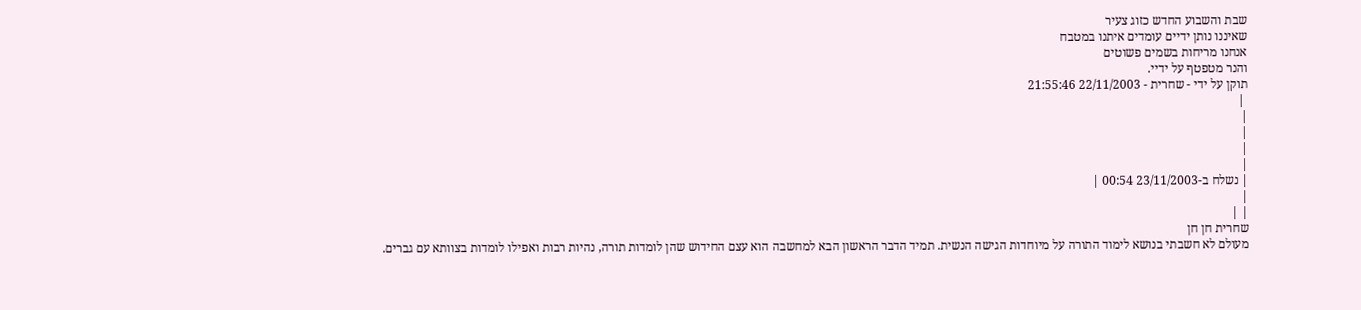שבת והשבוע החדש כזוג צעיר
שאיננו נותן ידיים עומדים איתנו במטבח
אנחנו מריחות בשמים פשוטים
והנר מטפטף על ידיי.
תוקן על ידי - שחרית - 22/11/2003 21:55:46
 |
|
|
|
|
| נשלח ב-23/11/2003 00:54 |
|
| |
שחרית חן חן
מעולם לא חשבתי בנושא לימוד התורה על מיוחדות הגישה הנשית. תמיד הדבר הראשון הבא למחשבה הוא עצם החידוש שהן לומדות תורה, נהיות רבות ואפילו לומדות בצוותא עם גברים.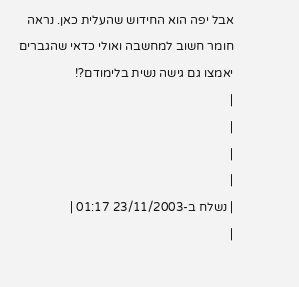אבל יפה הוא החידוש שהעלית כאן. נראה חומר חשוב למחשבה ואולי כדאי שהגברים יאמצו גם גישה נשית בלימודם?!
|
|
|
|
| נשלח ב-23/11/2003 01:17 |
|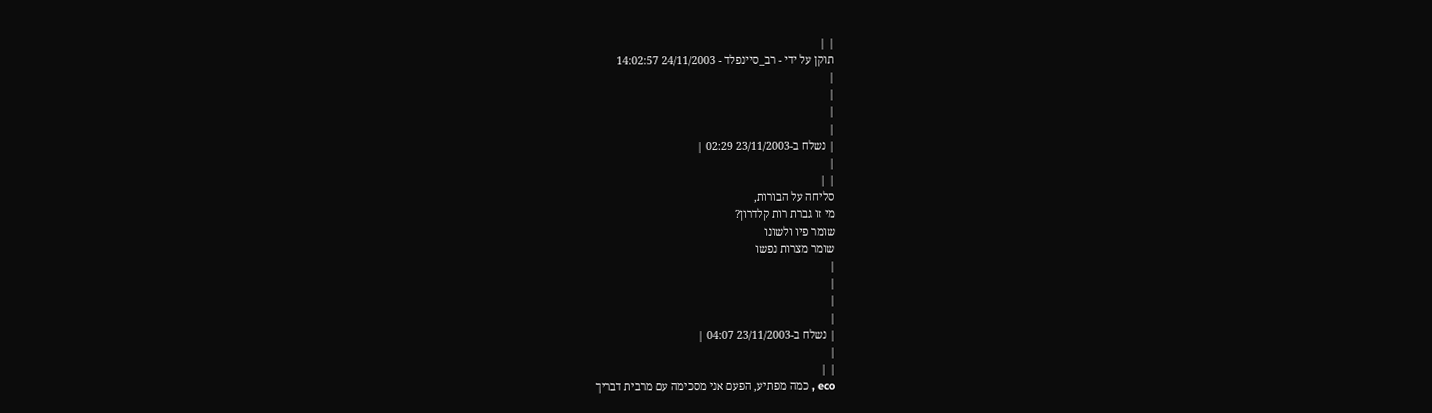| |
תוקן על ידי - רב_סיינפלד - 24/11/2003 14:02:57
|
|
|
|
| נשלח ב-23/11/2003 02:29 |
|
| |
סליחה על הבורות,
מי זו גברת רות קלדרון?
שומר פיו ולשונו
שומר מצרות נפשו
|
|
|
|
| נשלח ב-23/11/2003 04:07 |
|
| |
eco , כמה מפתיע, הפעם אני מסכימה עם מרבית דבריך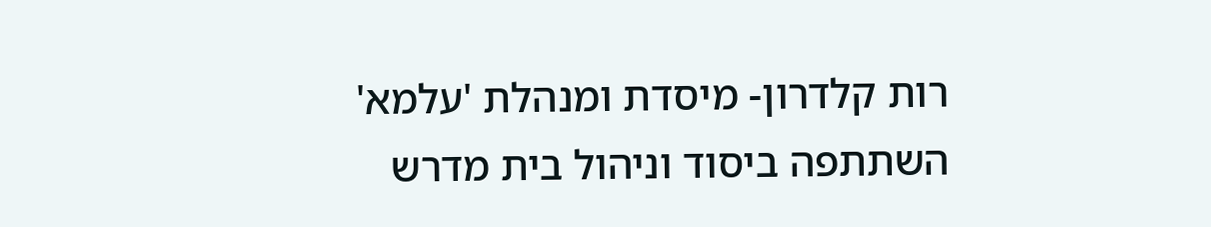רות קלדרון- מיסדת ומנהלת 'עלמא' השתתפה ביסוד וניהול בית מדרש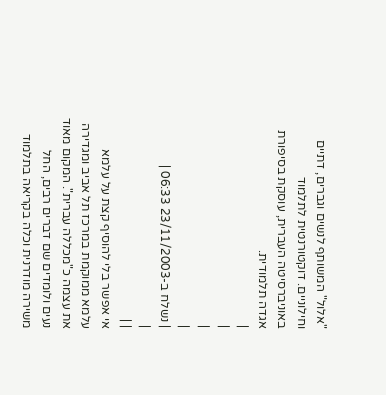"אלול" המשותף לנשים וגברים, דתיים וחילוניים. דוקטורנטית לתלמוד באוניברסיטה העברית, עוסקת בסיפורת אגדה תלמודית.
|
|
|
|
| נשלח ב-23/11/2003 06:33 |
|
| |
אי אפשר בלי להוסיף קצת על עלמא
עלמא ממוקמת במרכז תל אביב ומגדירה את עצמה כ"מכללה עברית". המקום מאוד נעים ולומדים שם דברים רבים, החל משירה מודרנית וכלה בקריאה בתלמוד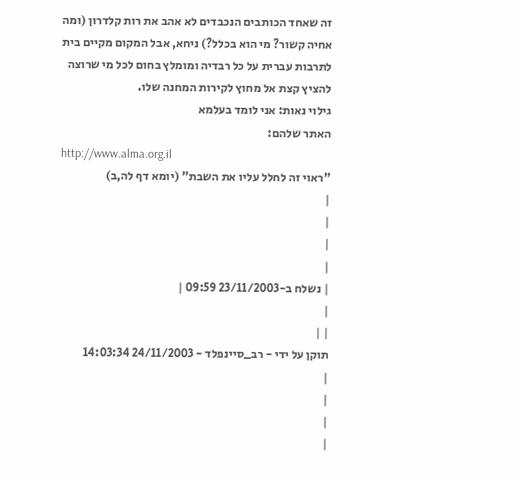זה שאחד הכותבים הנכבדים לא אהב את רות קלדרון (ומה אחיה קשור? מי הוא בכלל?) ניחא, אבל המקום מקיים בית לתרבות עברית על כל רבדיה ומומלץ בחום לכל מי שרוצה להציץ קצת אל מחוץ לקירות המחנה שלו.
גילוי נאות: אני לומד בעלמא
האתר שלהם:
http://www.alma.org.il
"ראוי זה לחלל עליו את השבת" (יומא דף לה,ב)
|
|
|
|
| נשלח ב-23/11/2003 09:59 |
|
| |
תוקן על ידי - רב_סיינפלד - 24/11/2003 14:03:34
|
|
|
|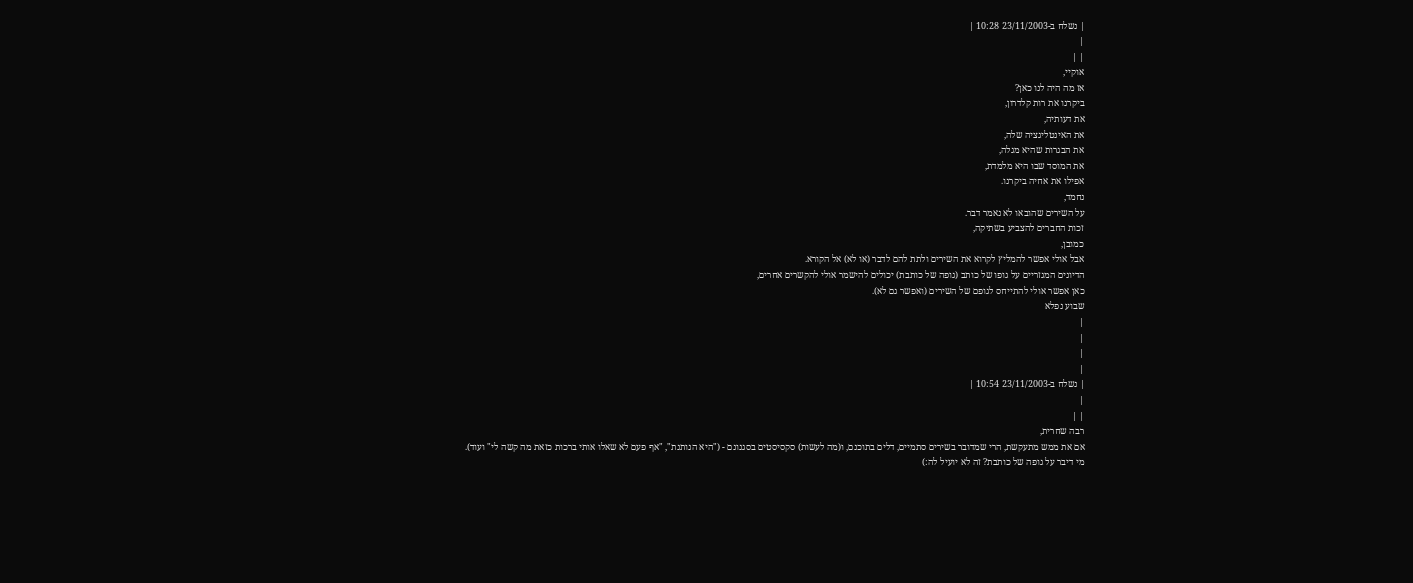| נשלח ב-23/11/2003 10:28 |
|
| |
אוקיי,
אז מה היה לנו כאן?
ביקרנו את רות קלדרון,
את דעותיה,
את האינטליגציה שלה,
את הבגרות שהיא מגלה,
את המוסד שבו היא מלמדת,
אפילו את אחיה ביקרנו.
נחמד,
על השירים שהובאו לא נאמר דבר.
זכות החברים להצביע בשתיקה,
כמובן,
אבל אולי אפשר להמליץ לקרוא את השירים ולתת להם לדבר (או לא) אל הקורא.
הדיונים המגזריים על גופו של כותב (גופה של כותבת) יכולים להישמר אולי להקשרים אחרים,
כאן אפשר אולי להתייחס לגופם של השירים (ואפשר גם לא).
שבוע נפלא
|
|
|
|
| נשלח ב-23/11/2003 10:54 |
|
| |
רבה שחרית,
אם את ממש מתעקשת, הרי שמדובר בשירים סתמיים, דלים בתוכנם, ו(מה לעשות) סקסיסטים בסגנונם - ("היא הנותנת", "אף פעם לא שאלו אותי ברכות כזאת מה קשה לי" ועוד).
מי דיבר על גופה של כותבת? זה לא יועיל לה:)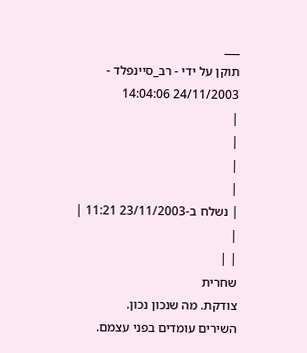___
תוקן על ידי - רב_סיינפלד - 24/11/2003 14:04:06
|
|
|
|
| נשלח ב-23/11/2003 11:21 |
|
| |
שחרית
צודקת. מה שנכון נכון.
השירים עומדים בפני עצמם.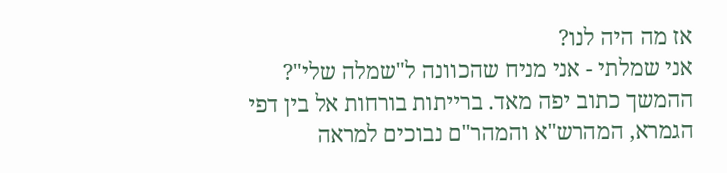אז מה היה לנו?
אני שמלתי - אני מניח שהכוונה ל"שמלה שלי"? ההמשך כתוב יפה מאד. ברייתות בורחות אל בין דפי הגמרא, המהרש"א והמהר"ם נבוכים למראה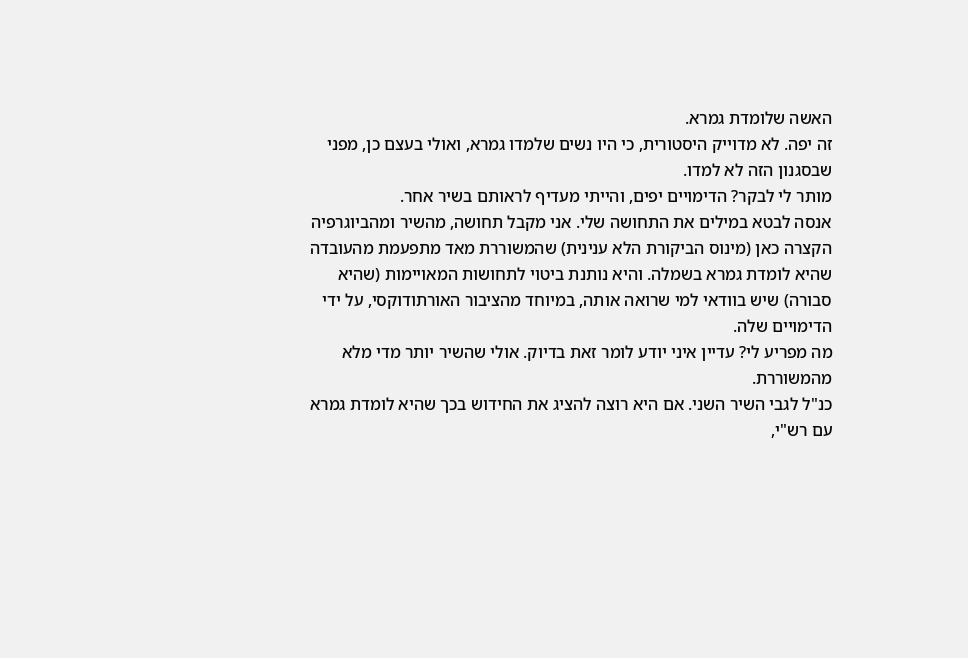האשה שלומדת גמרא.
זה יפה. לא מדוייק היסטורית, כי היו נשים שלמדו גמרא, ואולי בעצם כן, מפני שבסגנון הזה לא למדו.
מותר לי לבקר? הדימויים יפים, והייתי מעדיף לראותם בשיר אחר.
אנסה לבטא במילים את התחושה שלי. אני מקבל תחושה, מהשיר ומהביוגרפיה הקצרה כאן (מינוס הביקורת הלא ענינית) שהמשוררת מאד מתפעמת מהעובדה שהיא לומדת גמרא בשמלה. והיא נותנת ביטוי לתחושות המאויימות (שהיא סבורה) שיש בוודאי למי שרואה אותה, במיוחד מהציבור האורתודוקסי, על ידי הדימויים שלה.
מה מפריע לי? עדיין איני יודע לומר זאת בדיוק. אולי שהשיר יותר מדי מלא מהמשוררת.
כנ"ל לגבי השיר השני. אם היא רוצה להציג את החידוש בכך שהיא לומדת גמרא עם רש"י,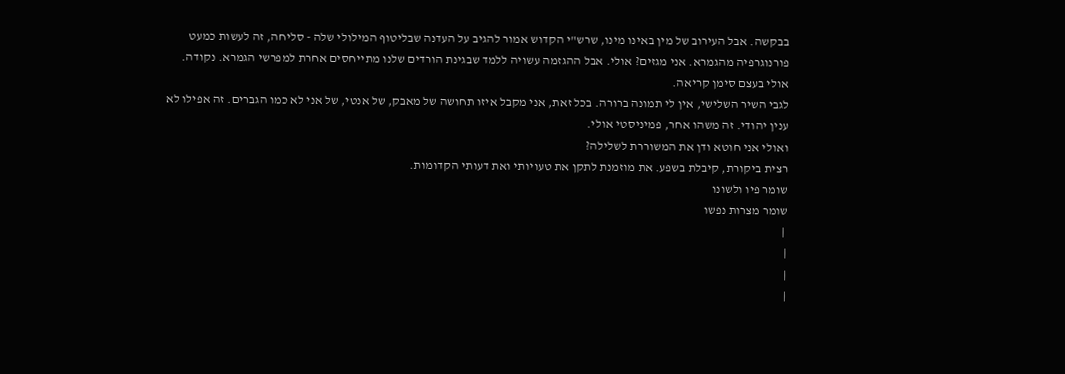בבקשה. אבל העירוב של מין באינו מינו, שרש"י הקדוש אמור להגיב על העדנה שבליטוף המילולי שלה - סליחה, זה לעשות כמעט פורנוגרפיה מהגמרא. אני מגזים? אולי. אבל ההגזמה עשויה ללמד שבגינת הורדים שלנו מתייחסים אחרת למפרשי הגמרא. נקודה. אולי בעצם סימן קריאה.
לגבי השיר השלישי, אין לי תמונה ברורה. בכל זאת, אני מקבל איזו תחושה של מאבק, של אנטי, של אני לא כמו הגברים. זה אפילו לא ענין יהודי. זה משהו אחר, פמיניסטי אולי.
ואולי אני חוטא ודן את המשוררת לשלילה?
רצית ביקורת, קיבלת בשפע. את מוזמנת לתקן את טעויותי ואת דעותי הקדומות.
שומר פיו ולשונו
שומר מצרות נפשו
 |
|
|
|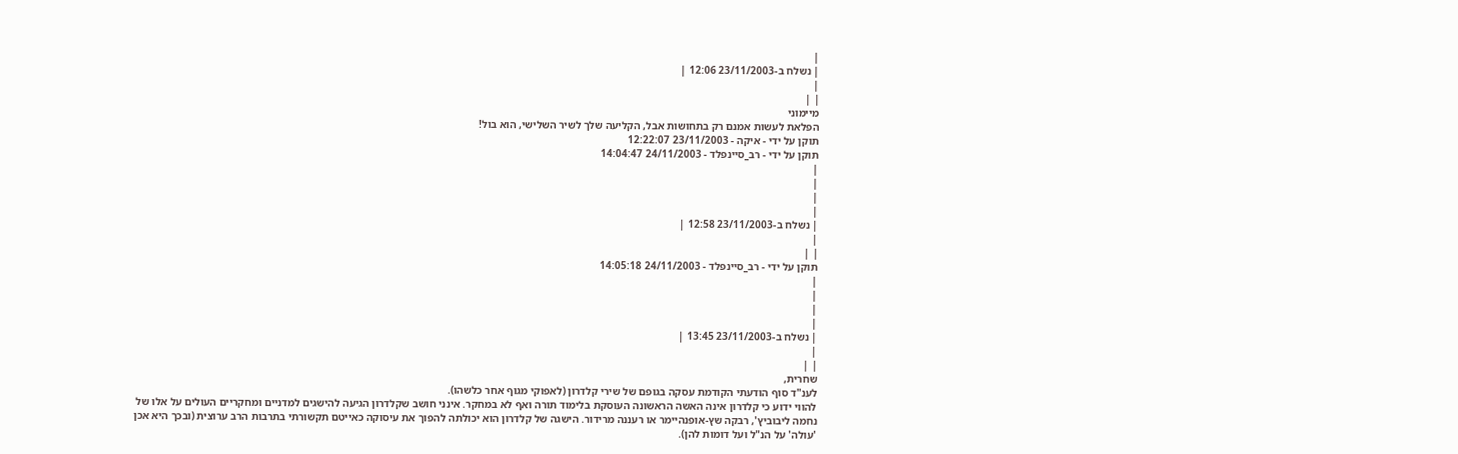|
| נשלח ב-23/11/2003 12:06 |
|
| |
מיימוני
הפלאת לעשות אמנם רק בתחושות אבל, הקליעה שלך לשיר השלישי, הוא בול!
תוקן על ידי - איקה - 23/11/2003 12:22:07
תוקן על ידי - רב_סיינפלד - 24/11/2003 14:04:47
|
|
|
|
| נשלח ב-23/11/2003 12:58 |
|
| |
תוקן על ידי - רב_סיינפלד - 24/11/2003 14:05:18
|
|
|
|
| נשלח ב-23/11/2003 13:45 |
|
| |
שחרית,
לענ"ד סוף הודעתי הקודמת עסקה בגופם של שירי קלדרון (לאפוקי מגוף אחר כלשהו).
להווי ידוע כי קלדרון אינה האשה הראשונה העוסקת בלימוד תורה ואף לא במחקר. אינני חושב שקלדרון הגיעה להישגים למדניים ומחקריים העולים על אלו של נחמה ליבוביץ', רבקה שץ-אופנהיימר או רעננה מרידור. הישגה של קלדרון הוא יכולתה להפוך את עיסוקה כאייטם תקשורתי בתרבות הרב ערוצית (ובכך היא אכן 'עולה' על הנ"ל ועל דומות להן).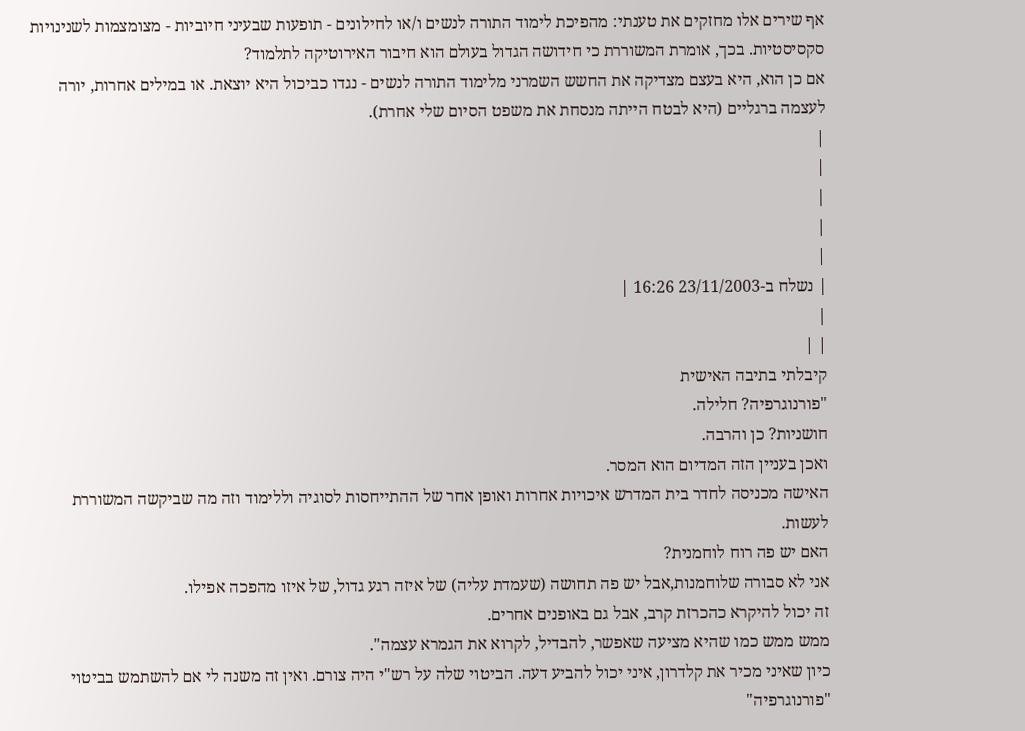אף שירים אלו מחזקים את טענתי: מהפיכת לימוד התורה לנשים ו/או לחילונים - תופעות שבעיני חיוביות - מצומצמות לשנינויות סקסיסטיות. בכך, אומרת המשוררת כי חידושה הגדול בעולם הוא חיבור האירוטיקה לתלמוד?
אם כן הוא, היא בעצם מצדיקה את החשש השמרני מלימוד התורה לנשים - נגדו כביכול היא יוצאת. או במילים אחרות, יורה לעצמה ברגליים (היא לבטח הייתה מנסחת את משפט הסיום שלי אחרת).
|
|
|
|
|
| נשלח ב-23/11/2003 16:26 |
|
| |
קיבלתי בתיבה האישית
"פורנוגרפיה? חלילה.
חושניות? כן והרבה.
ואכן בעניין הזה המדיום הוא המסר.
האישה מכניסה לחדר בית המדרש איכויות אחרות ואופן אחר של ההתייחסות לסוגיה וללימוד וזה מה שביקשה המשוררת לעשות.
האם יש פה רוח לוחמנית?
אני לא סבורה שלוחמנות,אבל יש פה תחושה (שעמדת עליה) של איזה רגע גדול, של איזו מהפכה אפילו.
זה יכול להיקרא כהכרזת קרב, אבל גם באופנים אחרים.
ממש ממש כמו שהיא מציעה שאפשר, להבדיל, לקרוא את הגמרא עצמה".
כיון שאיני מכיר את קלדרון, איני יכול להביע דעה. הביטוי שלה על רש"י היה צורם. ואין זה משנה לי אם להשתמש בביטוי "פורנוגרפיה"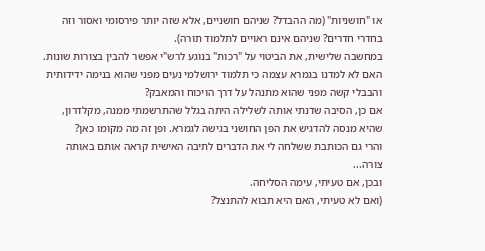או "חושניות" (מה ההבדל? שניהם חושניים, אלא שזה יותר פירסומי ואסור וזה בחדרי חדרים? שניהם אינם ראויים לתלמוד תורה).
במחשבה שלישית, את הביטוי על "רכות" בנוגע לרש"י אפשר להבין בצורות שונות. האם לא למדנו בגמרא עצמה כי תלמוד ירושלמי נעים מפני שהוא בנימה ידידותית והבבלי קשה מפני שהוא מתנהל על דרך הויכוח והמאבק?
אם כן, הסיבה שדנתי אותה לשלילה היתה בגלל שהתרשמתי ממנה, מקלדרון, שהיא מנסה להדגיש את הפן החושני בגישה לגמרא. ופן זה מה מקומו כאן?
והרי גם הכותבת ששלחה לי את הדברים לתיבה האישית קראה אותם באותה צורה...
ובכן, אם טעיתי, עימה הסליחה.
(ואם לא טעיתי, האם היא תבוא להתנצל?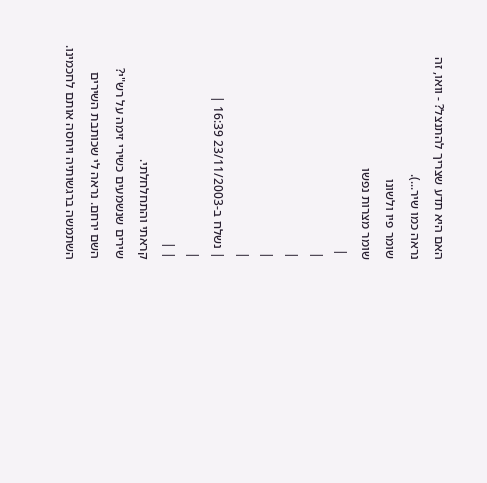האם היא תדע שצריך להתנצל? - וואו, זה נראה כמו שיר...).
שומר פיו ולשונו
שומר מצרות נפשו
 |
|
|
|
|
| נשלח ב-23/11/2003 16:39 |
|
| |
קראתי והתחלחלתי.
שירים שנשמעים כשירי זימה על רש"י?
השם ירחם. נראה לי שכותבת השירים
השתמשה ברגשותיה ויחסה אותם לחכמינו.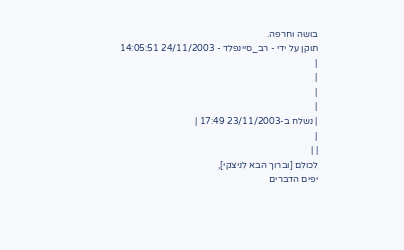בושה וחרפה.
תוקן על ידי - רב_סיינפלד - 24/11/2003 14:05:51
|
|
|
|
| נשלח ב-23/11/2003 17:49 |
|
| |
לכולם [וברוך הבא לניצקי],
יפים הדברים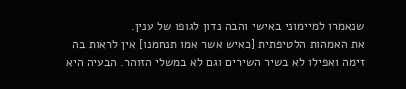שנאמרו למיימוני באישי והבה נדון לגופו של ענין.
את האמהות הלטיפתית [כאיש אשר אמו תנחמנו] אין לראות בה זימה ואפילו לא בשיר השירים וגם לא במשלי הזוהר. הבעיה היא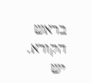בראש הקורא.
יש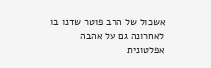אשכול של הרב פוטר שדנו בו לאחרונה גם על אהבה אפלטונית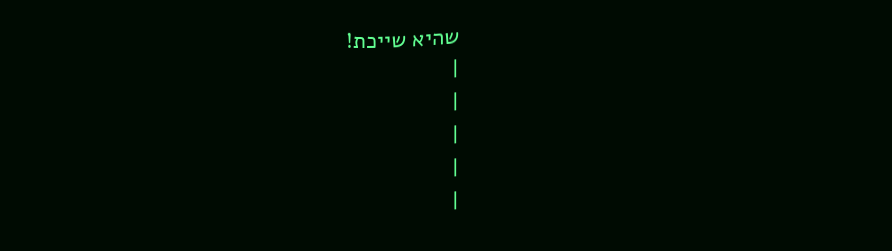שהיא שייכת!
|
|
|
|
|